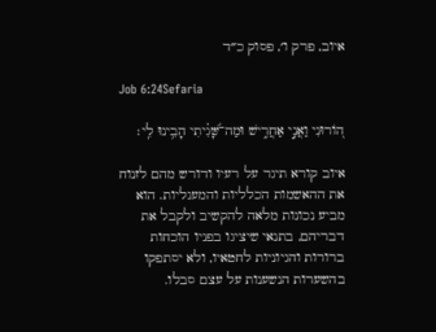איוב, פרק ו׳, פסוק כ״ד

Job 6:24Sefaria

ה֭וֹרוּנִי וַאֲנִ֣י אַחֲרִ֑ישׁ וּמַה־שָּׁ֝גִ֗יתִי הָבִ֥ינוּ לִֽי׃

איוב קורא תיגר על רעיו ודורש מהם לזנוח את ההאשמות הכלליות והמעגליות. הוא מביע נכונות מלאה להקשיב ולקבל את דבריהם, בתנאי שיציגו בפניו הוכחות ברורות והגיוניות לחטאיו, ולא יסתפקו בהשערות הנשענות על עצם סבלו.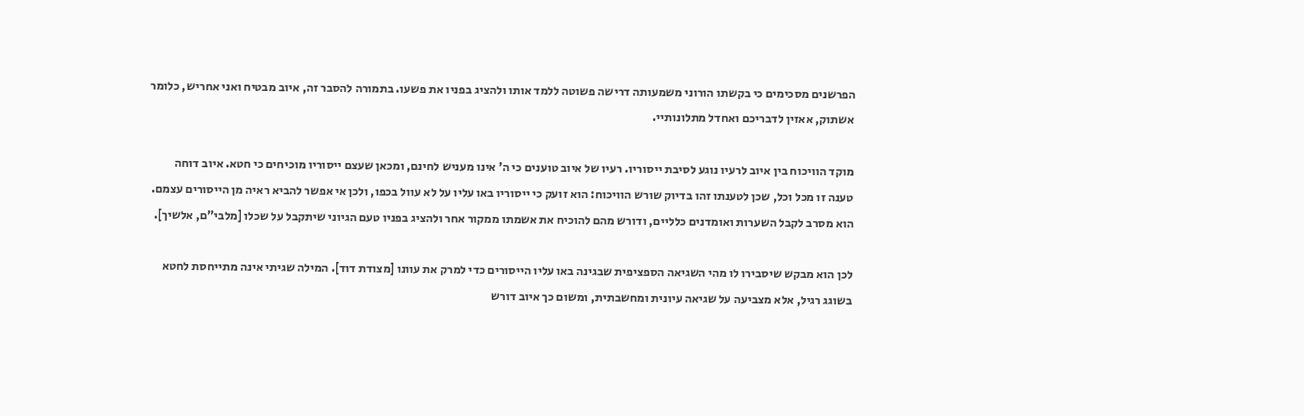הפרשנים מסכימים כי בקשתו הורוני משמעותה דרישה פשוטה ללמד אותו ולהציג בפניו את פשעו. בתמורה להסבר זה, איוב מבטיח ואני אחריש, כלומר אשתוק, אאזין לדבריכם ואחדל מתלונותיי.

מוקד הוויכוח בין איוב לרעיו נוגע לסיבת ייסוריו. רעיו של איוב טוענים כי ה' אינו מעניש לחינם, ומכאן שעצם ייסוריו מוכיחים כי חטא. איוב דוחה טענה זו מכל וכל, שכן לטענתו זהו בדיוק שורש הוויכוח: הוא זועק כי ייסוריו באו עליו על לא עוול בכפו, ולכן אי אפשר להביא ראיה מן הייסורים עצמם. הוא מסרב לקבל השערות ואומדנים כלליים, ודורש מהם להוכיח את אשמתו ממקור אחר ולהציג בפניו טעם הגיוני שיתקבל על שכלו [מלבי"ם, אלשיך].

לכן הוא מבקש שיסבירו לו מהי השגיאה הספציפית שבגינה באו עליו הייסורים כדי למרק את עוונו [מצודת דוד]. המילה שגיתי אינה מתייחסת לחטא בשוגג רגיל, אלא מצביעה על שגיאה עיונית ומחשבתית, ומשום כך איוב דורש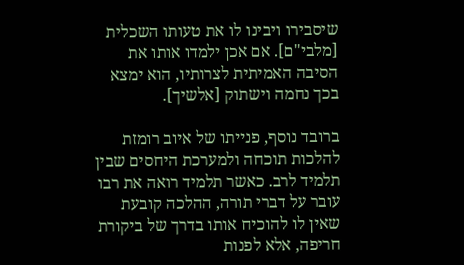שיסבירו ויבינו לו את טעותו השכלית [מלבי"ם]. אם אכן ילמדו אותו את הסיבה האמיתית לצרותיו, הוא ימצא בכך נחמה וישתוק [אלשיך].

ברובד נוסף, פנייתו של איוב רומזת להלכות תוכחה ולמערכת היחסים שבין תלמיד לרב. כאשר תלמיד רואה את רבו עובר על דברי תורה, ההלכה קובעת שאין לו להוכיח אותו בדרך של ביקורת חריפה, אלא לפנות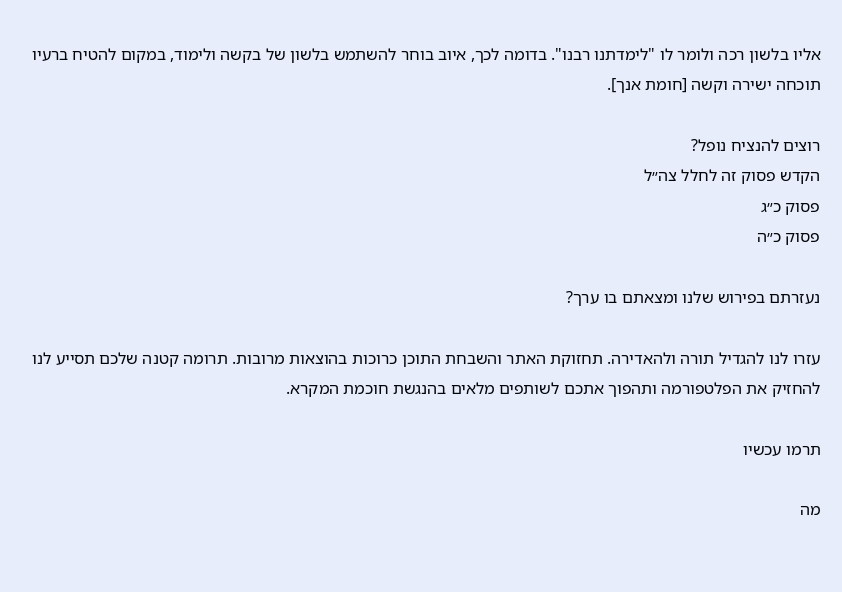אליו בלשון רכה ולומר לו "לימדתנו רבנו". בדומה לכך, איוב בוחר להשתמש בלשון של בקשה ולימוד, במקום להטיח ברעיו תוכחה ישירה וקשה [חומת אנך].

רוצים להנציח נופל?
הקדש פסוק זה לחלל צה״ל
פסוק כ״ג
פסוק כ״ה

נעזרתם בפירוש שלנו ומצאתם בו ערך?

עזרו לנו להגדיל תורה ולהאדירה. תחזוקת האתר והשבחת התוכן כרוכות בהוצאות מרובות. תרומה קטנה שלכם תסייע לנו להחזיק את הפלטפורמה ותהפוך אתכם לשותפים מלאים בהנגשת חוכמת המקרא.

תרמו עכשיו

מה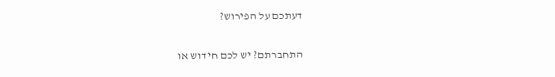דעתכם על הפירוש?

התחברתם? יש לכם חידוש או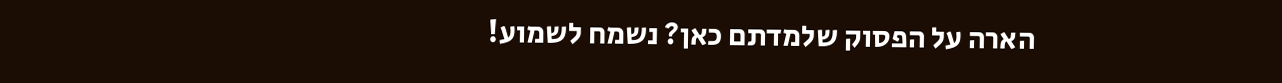הארה על הפסוק שלמדתם כאן? נשמח לשמוע!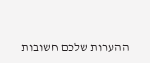ההערות שלכם חשובות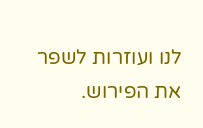לנו ועוזרות לשפר את הפירוש.